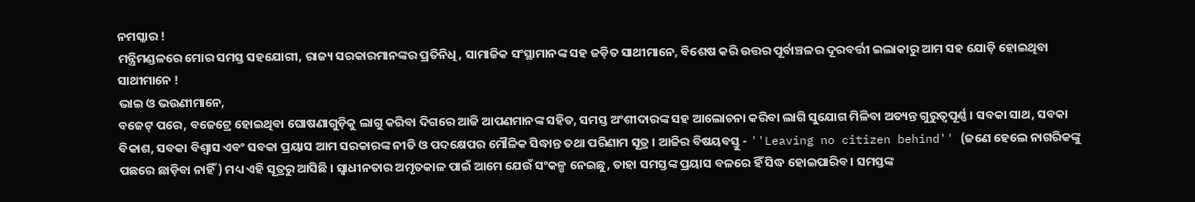ନମସ୍କାର !
ମନ୍ତ୍ରିମଣ୍ଡଳରେ ମୋର ସମସ୍ତ ସହଯୋଗୀ, ରାଜ୍ୟ ସରକାରମାନଙ୍କର ପ୍ରତିନିଧି, ସାମାଜିକ ସଂସ୍ଥାମାନଙ୍କ ସହ ଜଡ଼ିତ ସାଥୀମାନେ, ବିଶେଷ କରି ଉତ୍ତର ପୂର୍ବାଞ୍ଚଳର ଦୂରବର୍ତ୍ତୀ ଇଲାକାରୁ ଆମ ସହ ଯୋଡ଼ି ହୋଇଥିବା ସାଥୀମାନେ !
ଭାଇ ଓ ଭଉଣୀମାନେ,
ବଜେଟ୍ ପରେ, ବଜେଟ୍ରେ ହୋଇଥିବା ଘୋଷଣାଗୁଡ଼ିକୁ ଲାଗୁ କରିବା ଦିଗରେ ଆଜି ଆପଣମାନଙ୍କ ସହିତ, ସମସ୍ତ ଅଂଶୀଦାରଙ୍କ ସହ ଆଲୋଚନା କରିବା ଲାଗି ସୁଯୋଗ ମିଳିବା ଅତ୍ୟନ୍ତ ଗୁରୁତ୍ୱପୂର୍ଣ୍ଣ । ସବକା ସାଥ, ସବକା ବିକାଶ, ସବକା ବିଶ୍ୱାସ ଏବଂ ସବକା ପ୍ରୟାସ ଆମ ସରକାରଙ୍କ ନୀତି ଓ ପଦକ୍ଷେପର ମୌଳିକ ସିଦ୍ଧାନ୍ତ ତଥା ପରିଣାମ ସୂତ୍ର । ଆଜିର ବିଷୟବସ୍ତୁ - ''Leaving no citizen behind'' (ଜଣେ ହେଲେ ନାଗରିକଙ୍କୁ ପଛରେ ଛାଡ଼ିବା ନାହିଁ) ମଧ୍ୟ ଏହି ସୂତ୍ରରୁ ଆସିଛି । ସ୍ୱାଧୀନତାର ଅମୃତକାଳ ପାଇଁ ଆମେ ଯେଉଁ ସଂକଳ୍ପ ନେଇଛୁ, ତାହା ସମସ୍ତଙ୍କ ପ୍ରୟାସ ବଳରେ ହିଁ ସିଦ୍ଧ ହୋଇପାରିବ । ସମସ୍ତଙ୍କ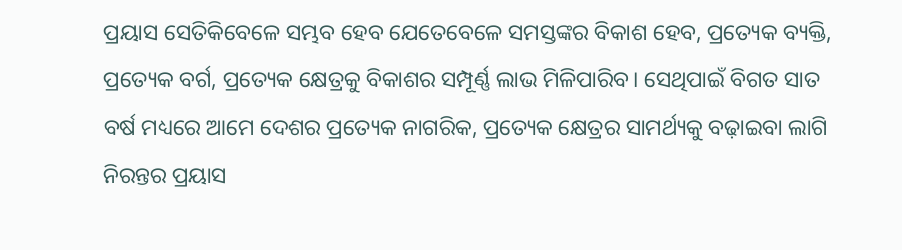ପ୍ରୟାସ ସେତିକିବେଳେ ସମ୍ଭବ ହେବ ଯେତେବେଳେ ସମସ୍ତଙ୍କର ବିକାଶ ହେବ, ପ୍ରତ୍ୟେକ ବ୍ୟକ୍ତି, ପ୍ରତ୍ୟେକ ବର୍ଗ, ପ୍ରତ୍ୟେକ କ୍ଷେତ୍ରକୁ ବିକାଶର ସମ୍ପୂର୍ଣ୍ଣ ଲାଭ ମିଳିପାରିବ। ସେଥିପାଇଁ ବିଗତ ସାତ ବର୍ଷ ମଧ୍ୟରେ ଆମେ ଦେଶର ପ୍ରତ୍ୟେକ ନାଗରିକ, ପ୍ରତ୍ୟେକ କ୍ଷେତ୍ରର ସାମର୍ଥ୍ୟକୁ ବଢ଼ାଇବା ଲାଗି ନିରନ୍ତର ପ୍ରୟାସ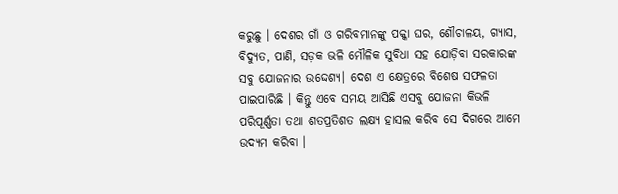କରୁଛୁ । ଦେଶର ଗାଁ ଓ ଗରିବମାନଙ୍କୁ ପକ୍କା ଘର, ଶୌଚାଳୟ, ଗ୍ୟାସ, ବିଦ୍ୟୁତ, ପାଣି, ସଡ଼କ ଭଳି ମୌଳିକ ସୁବିଧା ସହ ଯୋଡ଼ିବା ସରକାରଙ୍କ ସବୁ ଯୋଜନାର ଉଦ୍ଦେଶ୍ୟ। ଦେଶ ଏ କ୍ଷେତ୍ରରେ ବିଶେଷ ସଫଳତା ପାଇପାରିଛି । କିନ୍ତୁ ଏବେ ସମୟ ଆସିଛି ଏସବୁ ଯୋଜନା କିଭଳି ପରିପୂର୍ଣ୍ଣତା ତଥା ଶତପ୍ରତିଶତ ଲକ୍ଷ୍ୟ ହାସଲ କରିବ ସେ ଦିଗରେ ଆମେ ଉଦ୍ୟମ କରିବା ।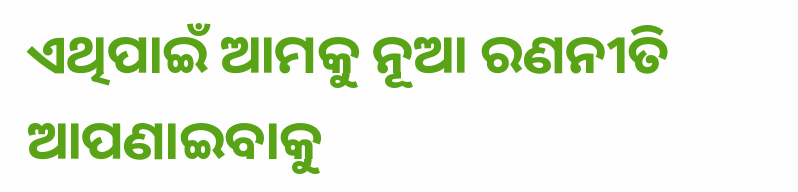ଏଥିପାଇଁ ଆମକୁ ନୂଆ ରଣନୀତି ଆପଣାଇବାକୁ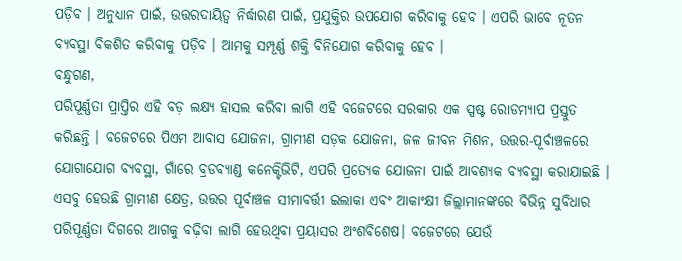ପଡ଼ିବ । ଅନୁଧ୍ୟାନ ପାଇଁ, ଉତ୍ତରଦାୟିତ୍ୱ ନିର୍ଦ୍ଧାରଣ ପାଇଁ, ପ୍ରଯୁକ୍ତିର ଉପଯୋଗ କରିବାକୁ ହେବ । ଏପରି ଭାବେ ନୂତନ ବ୍ୟବସ୍ଥା ବିକଶିତ କରିବାକୁ ପଡ଼ିବ । ଆମକୁ ସମ୍ପୂର୍ଣ୍ଣ ଶକ୍ତି ବିନିଯୋଗ କରିବାକୁ ହେବ ।
ବନ୍ଧୁଗଣ,
ପରିପୂର୍ଣ୍ଣତା ପ୍ରାପ୍ତିର ଏହି ବଡ଼ ଲକ୍ଷ୍ୟ ହାସଲ କରିବା ଲାଗି ଏହି ବଜେଟରେ ସରକାର ଏକ ସ୍ପଷ୍ଟ ରୋଡମ୍ୟାପ ପ୍ରସ୍ତୁତ କରିଛନ୍ତି । ବଜେଟରେ ପିଏମ ଆବାସ ଯୋଜନା, ଗ୍ରାମୀଣ ସଡ଼କ ଯୋଜନା, ଜଳ ଜୀବନ ମିଶନ, ଉତ୍ତର-ପୂର୍ବାଞ୍ଚଳରେ ଯୋଗାଯୋଗ ବ୍ୟବସ୍ଥା, ଗାଁରେ ବ୍ରଡବ୍ୟାଣ୍ଡ କନେକ୍ଟିଭିଟି, ଏପରି ପ୍ରତ୍ୟେକ ଯୋଜନା ପାଇଁ ଆବଶ୍ୟକ ବ୍ୟବସ୍ଥା କରାଯାଇଛି । ଏସବୁ ହେଉଛି ଗ୍ରାମୀଣ କ୍ଷେତ୍ର, ଉତ୍ତର ପୂର୍ବାଞ୍ଚଳ ସୀମାବର୍ତ୍ତୀ ଇଲାକା ଏବଂ ଆକାଂକ୍ଷୀ ଜିଲ୍ଲାମାନଙ୍କରେ ବିଭିନ୍ନ ସୁବିଧାର ପରିପୂର୍ଣ୍ଣତା ଦିଗରେ ଆଗକୁ ବଢ଼ିବା ଲାଗି ହେଉଥିବା ପ୍ରୟାସର ଅଂଶବିଶେଷ। ବଜେଟରେ ଯେଉଁ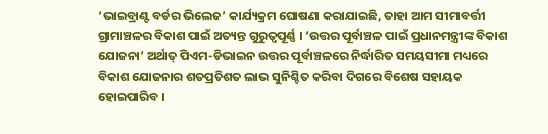‘ଭାଇବ୍ରାଣ୍ଟ ବର୍ଡର ଭିଲେଜ’ କାର୍ଯ୍ୟକ୍ରମ ଘୋଷଣା କରାଯାଇଛି, ତାହା ଆମ ସୀମାବର୍ତ୍ତୀ ଗ୍ରାମାଞ୍ଚଳର ବିକାଶ ପାଇଁ ଅତ୍ୟନ୍ତ ଗୁରୁତ୍ୱପୂର୍ଣ୍ଣ । ‘ଉତ୍ତର ପୂର୍ବାଞ୍ଚଳ ପାଇଁ ପ୍ରଧାନମନ୍ତ୍ରୀଙ୍କ ବିକାଶ ଯୋଜନା’ ଅର୍ଥାତ୍ ପିଏମ-ଡିଭାଇନ ଉତ୍ତର ପୂର୍ବାଞ୍ଚଳରେ ନିର୍ଦ୍ଧାରିତ ସମୟସୀମା ମଧ୍ୟରେ ବିକାଶ ଯୋଜନାର ଶତପ୍ରତିଶତ ଲାଭ ସୁନିଶ୍ଚିତ କରିବା ଦିଗରେ ବିଶେଷ ସହାୟକ ହୋଇପାରିବ ।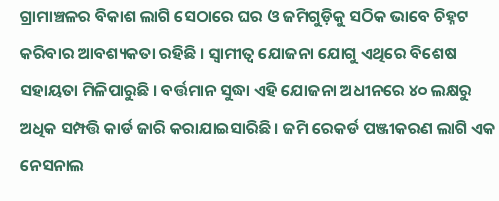ଗ୍ରାମାଞ୍ଚଳର ବିକାଶ ଲାଗି ସେଠାରେ ଘର ଓ ଜମିଗୁଡ଼ିକୁ ସଠିକ ଭାବେ ଚିହ୍ନଟ କରିବାର ଆବଶ୍ୟକତା ରହିଛି । ସ୍ୱାମୀତ୍ୱ ଯୋଜନା ଯୋଗୁ ଏଥିରେ ବିଶେଷ ସହାୟତା ମିଳିପାରୁଛି । ବର୍ତ୍ତମାନ ସୁଦ୍ଧା ଏହି ଯୋଜନା ଅଧୀନରେ ୪୦ ଲକ୍ଷରୁ ଅଧିକ ସମ୍ପତ୍ତି କାର୍ଡ ଜାରି କରାଯାଇସାରିଛି । ଜମି ରେକର୍ଡ ପଞ୍ଜୀକରଣ ଲାଗି ଏକ ନେସନାଲ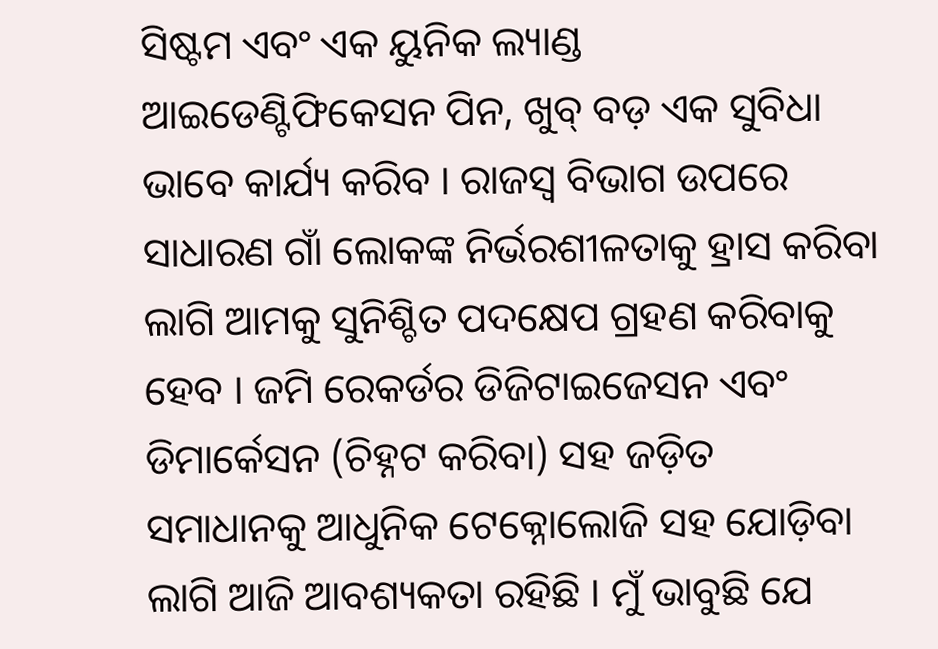ସିଷ୍ଟମ ଏବଂ ଏକ ୟୁନିକ ଲ୍ୟାଣ୍ଡ ଆଇଡେଣ୍ଟିଫିକେସନ ପିନ, ଖୁବ୍ ବଡ଼ ଏକ ସୁବିଧା ଭାବେ କାର୍ଯ୍ୟ କରିବ । ରାଜସ୍ୱ ବିଭାଗ ଉପରେ ସାଧାରଣ ଗାଁ ଲୋକଙ୍କ ନିର୍ଭରଶୀଳତାକୁ ହ୍ରାସ କରିବା ଲାଗି ଆମକୁ ସୁନିଶ୍ଚିତ ପଦକ୍ଷେପ ଗ୍ରହଣ କରିବାକୁ ହେବ । ଜମି ରେକର୍ଡର ଡିଜିଟାଇଜେସନ ଏବଂ ଡିମାର୍କେସନ (ଚିହ୍ନଟ କରିବା) ସହ ଜଡ଼ିତ ସମାଧାନକୁ ଆଧୁନିକ ଟେକ୍ନୋଲୋଜି ସହ ଯୋଡ଼ିବା ଲାଗି ଆଜି ଆବଶ୍ୟକତା ରହିଛି । ମୁଁ ଭାବୁଛି ଯେ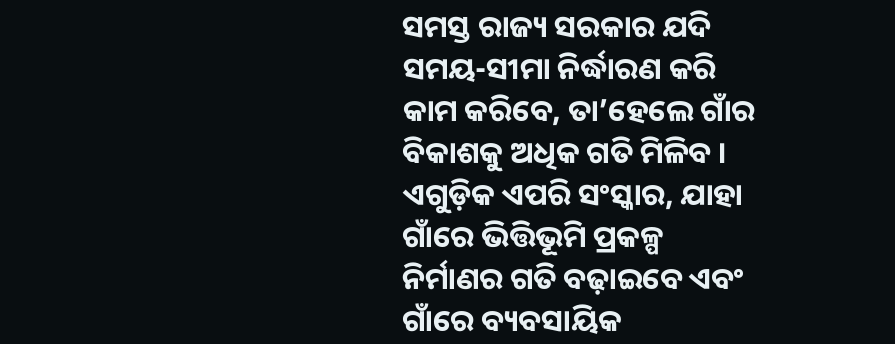ସମସ୍ତ ରାଜ୍ୟ ସରକାର ଯଦି ସମୟ-ସୀମା ନିର୍ଦ୍ଧାରଣ କରି କାମ କରିବେ, ତା’ହେଲେ ଗାଁର ବିକାଶକୁ ଅଧିକ ଗତି ମିଳିବ । ଏଗୁଡ଼ିକ ଏପରି ସଂସ୍କାର, ଯାହା ଗାଁରେ ଭିତ୍ତିଭୂମି ପ୍ରକଳ୍ପ ନିର୍ମାଣର ଗତି ବଢ଼ାଇବେ ଏବଂ ଗାଁରେ ବ୍ୟବସାୟିକ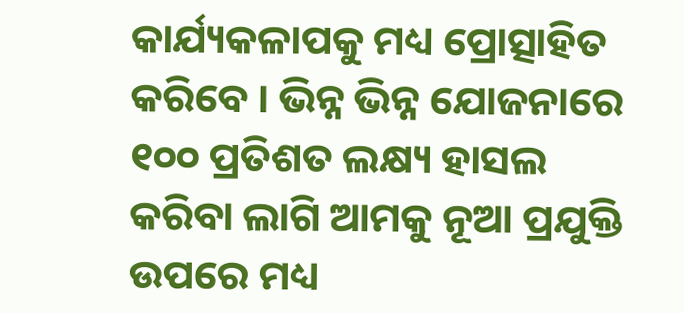କାର୍ଯ୍ୟକଳାପକୁ ମଧ୍ୟ ପ୍ରୋତ୍ସାହିତ କରିବେ । ଭିନ୍ନ ଭିନ୍ନ ଯୋଜନାରେ ୧୦୦ ପ୍ରତିଶତ ଲକ୍ଷ୍ୟ ହାସଲ କରିବା ଲାଗି ଆମକୁ ନୂଆ ପ୍ରଯୁକ୍ତି ଉପରେ ମଧ୍ୟ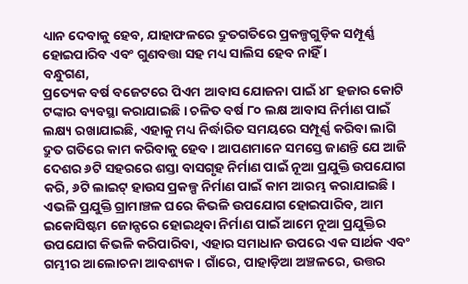ଧ୍ୟାନ ଦେବାକୁ ହେବ, ଯାହାଫଳରେ ଦ୍ରୁତଗତିରେ ପ୍ରକଳ୍ପଗୁଡ଼ିକ ସମ୍ପୂର୍ଣ୍ଣ ହୋଇପାରିବ ଏବଂ ଗୁଣବତ୍ତା ସହ ମଧ୍ୟ ସାଲିସ ହେବ ନାହିଁ ।
ବନ୍ଧୁଗଣ,
ପ୍ରତ୍ୟେକ ବର୍ଷ ବଜେଟରେ ପିଏମ ଆବାସ ଯୋଜନା ପାଇଁ ୪୮ ହଜାର କୋଟି ଟଙ୍କାର ବ୍ୟବସ୍ଥା କରାଯାଇଛି । ଚଳିତ ବର୍ଷ ୮୦ ଲକ୍ଷ ଆବାସ ନିର୍ମାଣ ପାଇଁ ଲକ୍ଷ୍ୟ ରଖାଯାଇଛି, ଏହାକୁ ମଧ୍ୟ ନିର୍ଦ୍ଧାରିତ ସମୟରେ ସମ୍ପୂର୍ଣ୍ଣ କରିବା ଲାଗି ଦ୍ରୁତ ଗତିରେ କାମ କରିବାକୁ ହେବ । ଆପଣମାନେ ସମସ୍ତେ ଜାଣନ୍ତି ଯେ ଆଜି ଦେଶର ୬ଟି ସହରରେ ଶସ୍ତା ବାସଗୃହ ନିର୍ମାଣ ପାଇଁ ନୂଆ ପ୍ରଯୁକ୍ତି ଉପଯୋଗ କରି, ୬ଟି ଲାଇଟ୍ ହାଉସ ପ୍ରକଳ୍ପ ନିର୍ମାଣ ପାଇଁ କାମ ଆରମ୍ଭ କରାଯାଇଛି । ଏଭଳି ପ୍ରଯୁକ୍ତି ଗ୍ରାମାଞ୍ଚଳ ଘରେ କିଭଳି ଉପଯୋଗ ହୋଇପାରିବ, ଆମ ଇକୋସିଷ୍ଟମ ଜୋନ୍ସରେ ହୋଇଥିବା ନିର୍ମାଣ ପାଇଁ ଆମେ ନୂଆ ପ୍ରଯୁକ୍ତିର ଉପଯୋଗ କିଭଳି କରିପାରିବା, ଏହାର ସମାଧାନ ଉପରେ ଏକ ସାର୍ଥକ ଏବଂ ଗମ୍ଭୀର ଆଲୋଚନା ଆବଶ୍ୟକ । ଗାଁରେ, ପାହାଡ଼ିଆ ଅଞ୍ଚଳରେ, ଉତ୍ତର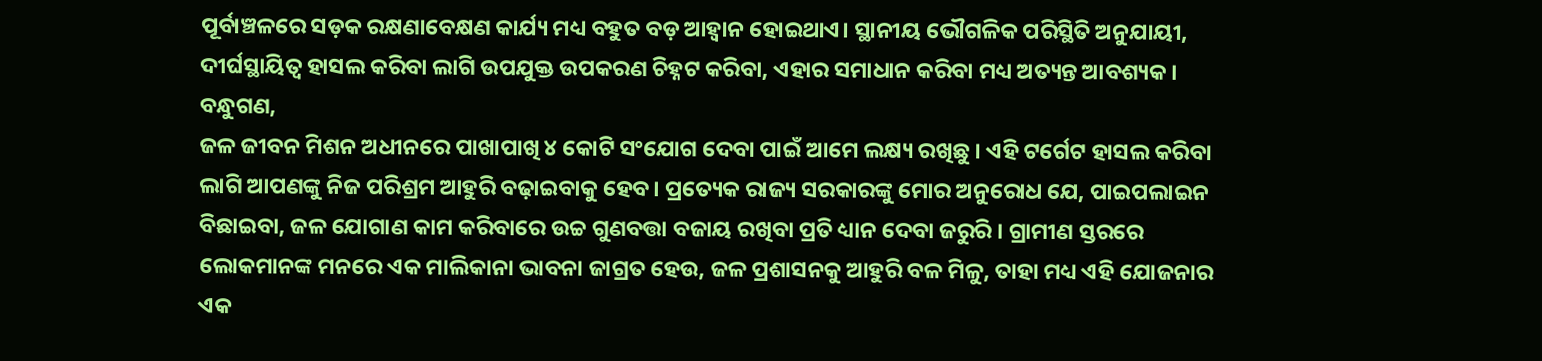ପୂର୍ବାଞ୍ଚଳରେ ସଡ଼କ ରକ୍ଷଣାବେକ୍ଷଣ କାର୍ଯ୍ୟ ମଧ୍ୟ ବହୁତ ବଡ଼ ଆହ୍ୱାନ ହୋଇଥାଏ। ସ୍ଥାନୀୟ ଭୌଗଳିକ ପରିସ୍ଥିତି ଅନୁଯାୟୀ, ଦୀର୍ଘସ୍ଥାୟିତ୍ୱ ହାସଲ କରିବା ଲାଗି ଉପଯୁକ୍ତ ଉପକରଣ ଚିହ୍ନଟ କରିବା, ଏହାର ସମାଧାନ କରିବା ମଧ୍ୟ ଅତ୍ୟନ୍ତ ଆବଶ୍ୟକ।
ବନ୍ଧୁଗଣ,
ଜଳ ଜୀବନ ମିଶନ ଅଧୀନରେ ପାଖାପାଖି ୪ କୋଟି ସଂଯୋଗ ଦେବା ପାଇଁ ଆମେ ଲକ୍ଷ୍ୟ ରଖିଛୁ । ଏହି ଟର୍ଗେଟ ହାସଲ କରିବା ଲାଗି ଆପଣଙ୍କୁ ନିଜ ପରିଶ୍ରମ ଆହୁରି ବଢ଼ାଇବାକୁ ହେବ। ପ୍ରତ୍ୟେକ ରାଜ୍ୟ ସରକାରଙ୍କୁ ମୋର ଅନୁରୋଧ ଯେ, ପାଇପଲାଇନ ବିଛାଇବା, ଜଳ ଯୋଗାଣ କାମ କରିବାରେ ଉଚ୍ଚ ଗୁଣବତ୍ତା ବଜାୟ ରଖିବା ପ୍ରତି ଧ୍ୟାନ ଦେବା ଜରୁରି । ଗ୍ରାମୀଣ ସ୍ତରରେ ଲୋକମାନଙ୍କ ମନରେ ଏକ ମାଲିକାନା ଭାବନା ଜାଗ୍ରତ ହେଉ, ଜଳ ପ୍ରଶାସନକୁ ଆହୁରି ବଳ ମିଳୁ, ତାହା ମଧ୍ୟ ଏହି ଯୋଜନାର ଏକ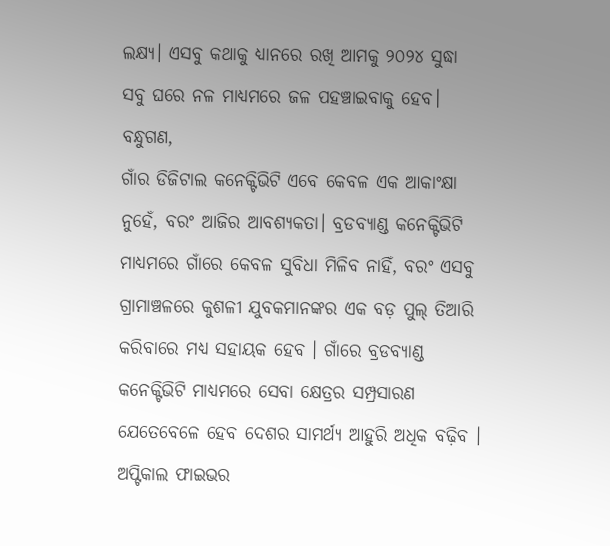ଲକ୍ଷ୍ୟ। ଏସବୁ କଥାକୁ ଧ୍ୟାନରେ ରଖି ଆମକୁ ୨୦୨୪ ସୁଦ୍ଧା ସବୁ ଘରେ ନଳ ମାଧ୍ୟମରେ ଜଳ ପହଞ୍ଚାଇବାକୁ ହେବ।
ବନ୍ଧୁଗଣ,
ଗାଁର ଡିଜିଟାଲ କନେକ୍ଟିଭିଟି ଏବେ କେବଳ ଏକ ଆକାଂକ୍ଷା ନୁହେଁ, ବରଂ ଆଜିର ଆବଶ୍ୟକତା। ବ୍ରଡବ୍ୟାଣ୍ଡ କନେକ୍ଟିଭିଟି ମାଧ୍ୟମରେ ଗାଁରେ କେବଳ ସୁବିଧା ମିଳିବ ନାହିଁ, ବରଂ ଏସବୁ ଗ୍ରାମାଞ୍ଚଳରେ କୁଶଳୀ ଯୁବକମାନଙ୍କର ଏକ ବଡ଼ ପୁଲ୍ ତିଆରି କରିବାରେ ମଧ୍ୟ ସହାୟକ ହେବ । ଗାଁରେ ବ୍ରଡବ୍ୟାଣ୍ଡ କନେକ୍ଟିଭିଟି ମାଧ୍ୟମରେ ସେବା କ୍ଷେତ୍ରର ସମ୍ପ୍ରସାରଣ ଯେତେବେଳେ ହେବ ଦେଶର ସାମର୍ଥ୍ୟ ଆହୁରି ଅଧିକ ବଢ଼ିବ । ଅପ୍ଟିକାଲ ଫାଇଭର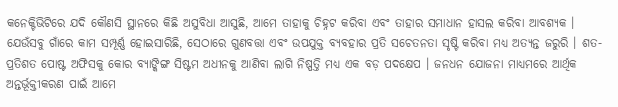କନେକ୍ଟିଭିଟିରେ ଯଦି କୌଣସି ସ୍ଥାନରେ କିଛି ଅସୁବିଧା ଆସୁଛି, ଆମେ ତାହାକୁ ଚିହ୍ନଟ କରିବା ଏବଂ ତାହାର ସମାଧାନ ହାସଲ କରିବା ଆବଶ୍ୟକ । ଯେଉଁସବୁ ଗାଁରେ କାମ ସମ୍ପୂର୍ଣ୍ଣ ହୋଇସାରିଛି, ସେଠାରେ ଗୁଣବତ୍ତା ଏବଂ ଉପଯୁକ୍ତ ବ୍ୟବହାର ପ୍ରତି ସଚେତନତା ସୃଷ୍ଟି କରିବା ମଧ୍ୟ ଅତ୍ୟନ୍ତ ଜରୁରି । ଶତ-ପ୍ରତିଶତ ପୋଷ୍ଟ ଅଫିସକୁ କୋର ବ୍ୟାଙ୍କିଙ୍ଗ ସିଷ୍ଟମ ଅଧୀନକୁ ଆଣିବା ଲାଗି ନିଷ୍ପତ୍ତି ମଧ୍ୟ ଏକ ବଡ଼ ପଦକ୍ଷେପ । ଜନଧନ ଯୋଜନା ମାଧ୍ୟମରେ ଆର୍ଥିକ ଅନ୍ତର୍ଭୂକ୍ତୀକରଣ ପାଇଁ ଆମେ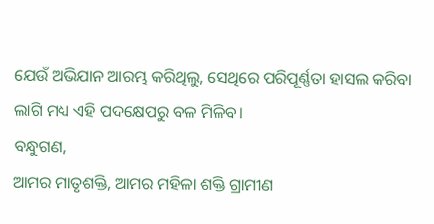ଯେଉଁ ଅଭିଯାନ ଆରମ୍ଭ କରିଥିଲୁ, ସେଥିରେ ପରିପୂର୍ଣ୍ଣତା ହାସଲ କରିବା ଲାଗି ମଧ୍ୟ ଏହି ପଦକ୍ଷେପରୁ ବଳ ମିଳିବ।
ବନ୍ଧୁଗଣ,
ଆମର ମାତୃଶକ୍ତି, ଆମର ମହିଳା ଶକ୍ତି ଗ୍ରାମୀଣ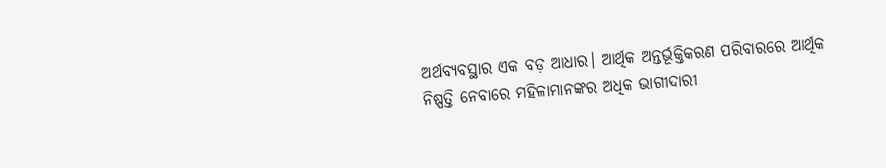ଅର୍ଥବ୍ୟବସ୍ଥାର ଏକ ବଡ଼ ଆଧାର। ଆର୍ଥିକ ଅନ୍ତର୍ଭୂକ୍ତିକରଣ ପରିବାରରେ ଆର୍ଥିକ ନିଷ୍ପତ୍ତି ନେବାରେ ମହିଳାମାନଙ୍କର ଅଧିକ ଭାଗୀଦାରୀ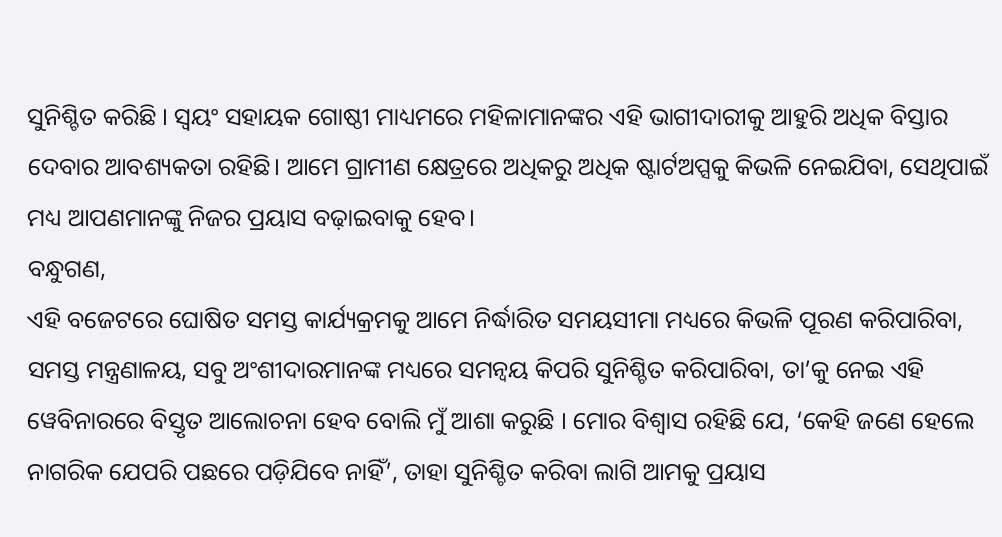ସୁନିଶ୍ଚିତ କରିଛି । ସ୍ୱୟଂ ସହାୟକ ଗୋଷ୍ଠୀ ମାଧ୍ୟମରେ ମହିଳାମାନଙ୍କର ଏହି ଭାଗୀଦାରୀକୁ ଆହୁରି ଅଧିକ ବିସ୍ତାର ଦେବାର ଆବଶ୍ୟକତା ରହିଛି। ଆମେ ଗ୍ରାମୀଣ କ୍ଷେତ୍ରରେ ଅଧିକରୁ ଅଧିକ ଷ୍ଟାର୍ଟଅପ୍ସକୁ କିଭଳି ନେଇଯିବା, ସେଥିପାଇଁ ମଧ୍ୟ ଆପଣମାନଙ୍କୁ ନିଜର ପ୍ରୟାସ ବଢ଼ାଇବାକୁ ହେବ।
ବନ୍ଧୁଗଣ,
ଏହି ବଜେଟରେ ଘୋଷିତ ସମସ୍ତ କାର୍ଯ୍ୟକ୍ରମକୁ ଆମେ ନିର୍ଦ୍ଧାରିତ ସମୟସୀମା ମଧ୍ୟରେ କିଭଳି ପୂରଣ କରିପାରିବା, ସମସ୍ତ ମନ୍ତ୍ରଣାଳୟ, ସବୁ ଅଂଶୀଦାରମାନଙ୍କ ମଧ୍ୟରେ ସମନ୍ୱୟ କିପରି ସୁନିଶ୍ଚିତ କରିପାରିବା, ତା’କୁ ନେଇ ଏହି ୱେବିନାରରେ ବିସ୍ତୃତ ଆଲୋଚନା ହେବ ବୋଲି ମୁଁ ଆଶା କରୁଛି । ମୋର ବିଶ୍ୱାସ ରହିଛି ଯେ, ‘କେହି ଜଣେ ହେଲେ ନାଗରିକ ଯେପରି ପଛରେ ପଡ଼ିଯିବେ ନାହିଁ’, ତାହା ସୁନିଶ୍ଚିତ କରିବା ଲାଗି ଆମକୁ ପ୍ରୟାସ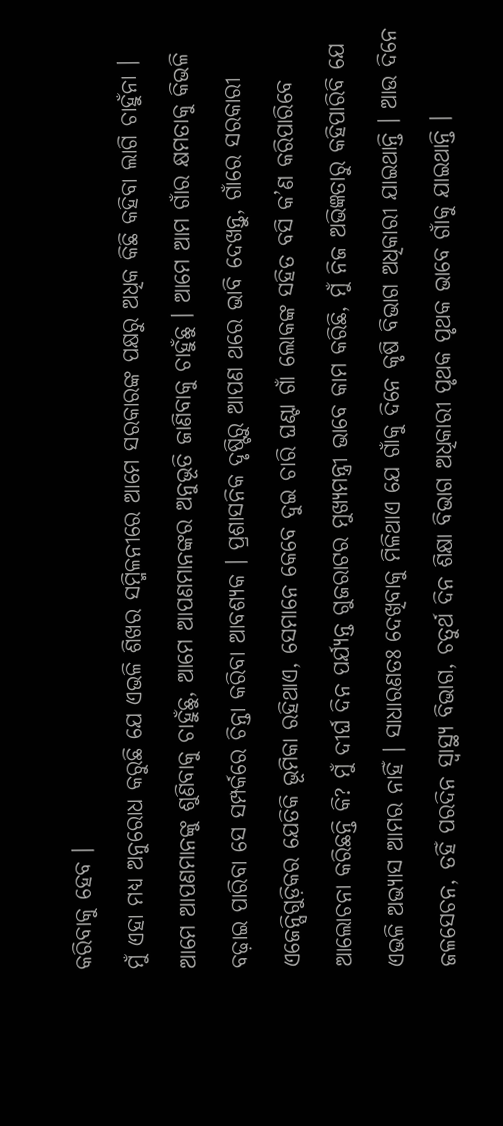କରିବାକୁ ହେବ ।
ମୁଁ ଏହା ମଧ୍ୟ ଅନୁରୋଧ କରୁଛି ଯେ ଏଭଳି ଶିଖର ସମ୍ମିଳନୀରେ ଆମେ ସରକାରଙ୍କ ପକ୍ଷରୁ ଅଧିକ କିଛି କହିବା ଲାଗି ଚାହୁଁନା । ଆମେ ଆପଣମାନଙ୍କୁ ଶୁଣିବାକୁ ଚାହୁଁଛୁ, ଆମେ ଆପଣମାନଙ୍କର ଅନୁଭୂତି ଜାଣିବାକୁ ଚାହୁଁଛୁ । ଆମେ ଆମ ଗାଁର କ୍ଷମତାକୁ କିଭଳି ବଢ଼ାଇ ପାରିବା ସେ ସମ୍ପର୍କରେ ଚିନ୍ତା କରିବା ଆବଶ୍ୟକ । ପ୍ରଶାସନିକ ଦୃଷ୍ଟିରୁ ଆପଣ ଥରେ ଭାବି ଦେଖନ୍ତୁ, ଗାଁରେ ସରକାରୀ ଏଜେନ୍ସିଗୁଡ଼ିକର ଯେତିକି ଭୂମିକା ରହିଥାଏ, ସେମାନେ କେବେ ଦୁଇ ଚାରି ଘଣ୍ଟା ଗାଁ ଲୋକଙ୍କ ସହିତ ବସି କ’ଣ କରିପାରିବେ ଆଲୋଚନା କରିଛନ୍ତି କି? ମୁଁ ଦୀର୍ଘ ଦିନ ପର୍ଯ୍ୟନ୍ତ ଗୁଜରାଟର ମୁଖ୍ୟମନ୍ତ୍ରୀ ଭାବେ କାମ କରିଛି, ମୁଁ ନିଜ ଅଭିଜ୍ଞତାରୁ କହିପାରିବି ଯେ ଏଭଳି ଅଭ୍ୟାସ ଆମର ନାହିଁ । ସାଧାରଣତଃ ଦେଖିବାକୁ ମିଳିଥାଏ ଯେ ଗାଁକୁ ଦିନେ କୃଷି ବିଭାଗ ଅଧିକାରୀ ଯାଇଥାନ୍ତି । ଆଉ ଦିନେ ଜଳସେଚନ, ତହିଁ ପରଦିନ ସ୍ୱାସ୍ଥ୍ୟ ବିଭାଗ, ଚତୁର୍ଥ ଦିନ ଶିକ୍ଷା ବିଭାଗ ଅଧିକାରୀ ପୃଥକ ପୃଥକ ଭାବେ ଗାଁକୁ ଯାଇଥାନ୍ତି ।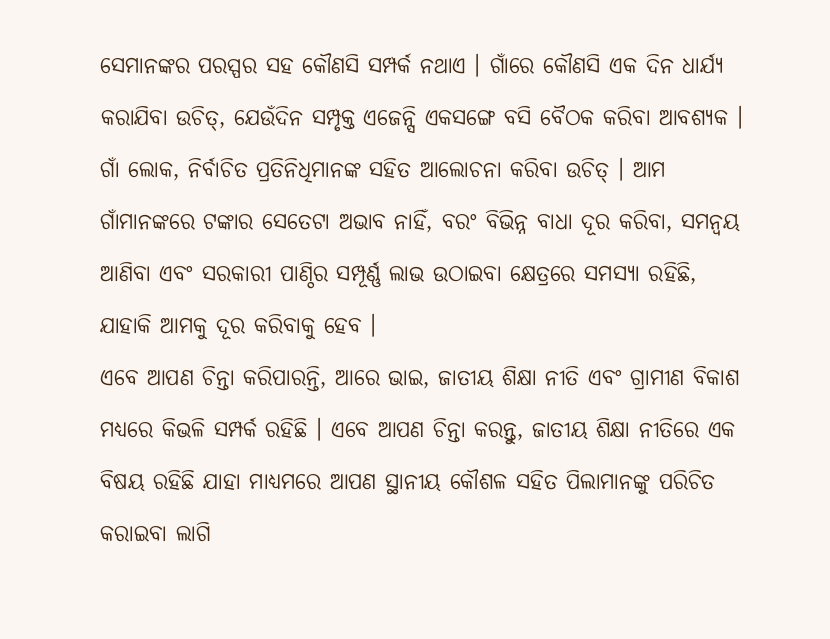ସେମାନଙ୍କର ପରସ୍ପର ସହ କୌଣସି ସମ୍ପର୍କ ନଥାଏ । ଗାଁରେ କୌଣସି ଏକ ଦିନ ଧାର୍ଯ୍ୟ କରାଯିବା ଉଚିତ୍, ଯେଉଁଦିନ ସମ୍ପୃକ୍ତ ଏଜେନ୍ସି ଏକସଙ୍ଗେ ବସି ବୈଠକ କରିବା ଆବଶ୍ୟକ । ଗାଁ ଲୋକ, ନିର୍ବାଚିତ ପ୍ରତିନିଧିମାନଙ୍କ ସହିତ ଆଲୋଚନା କରିବା ଉଚିତ୍ । ଆମ ଗାଁମାନଙ୍କରେ ଟଙ୍କାର ସେତେଟା ଅଭାବ ନାହିଁ, ବରଂ ବିଭିନ୍ନ ବାଧା ଦୂର କରିବା, ସମନ୍ୱୟ ଆଣିବା ଏବଂ ସରକାରୀ ପାଣ୍ଠିର ସମ୍ପୂର୍ଣ୍ଣ ଲାଭ ଉଠାଇବା କ୍ଷେତ୍ରରେ ସମସ୍ୟା ରହିଛି, ଯାହାକି ଆମକୁ ଦୂର କରିବାକୁ ହେବ ।
ଏବେ ଆପଣ ଚିନ୍ତା କରିପାରନ୍ତି, ଆରେ ଭାଇ, ଜାତୀୟ ଶିକ୍ଷା ନୀତି ଏବଂ ଗ୍ରାମୀଣ ବିକାଶ ମଧ୍ୟରେ କିଭଳି ସମ୍ପର୍କ ରହିଛି । ଏବେ ଆପଣ ଚିନ୍ତା କରନ୍ତୁ, ଜାତୀୟ ଶିକ୍ଷା ନୀତିରେ ଏକ ବିଷୟ ରହିଛି ଯାହା ମାଧ୍ୟମରେ ଆପଣ ସ୍ଥାନୀୟ କୌଶଳ ସହିତ ପିଲାମାନଙ୍କୁ ପରିଚିତ କରାଇବା ଲାଗି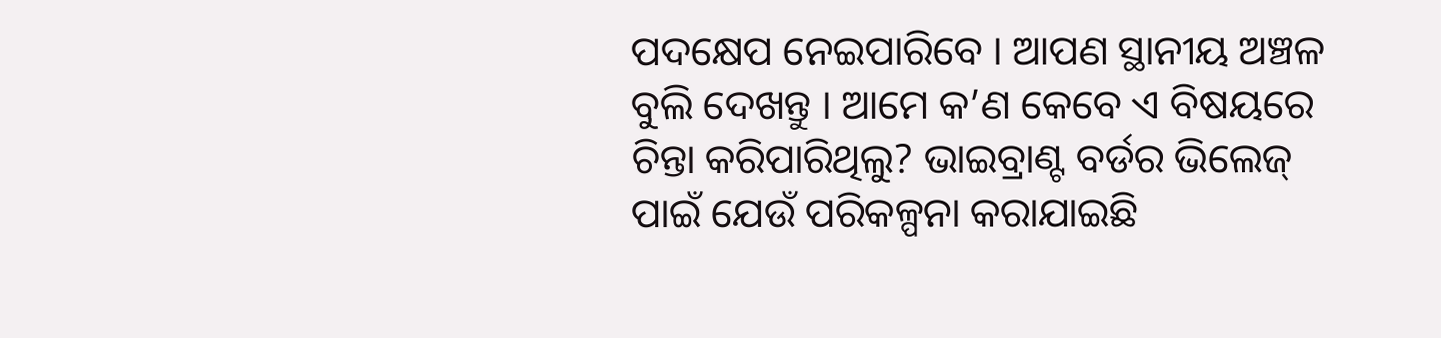ପଦକ୍ଷେପ ନେଇପାରିବେ । ଆପଣ ସ୍ଥାନୀୟ ଅଞ୍ଚଳ ବୁଲି ଦେଖନ୍ତୁ । ଆମେ କ’ଣ କେବେ ଏ ବିଷୟରେ ଚିନ୍ତା କରିପାରିଥିଲୁ? ଭାଇବ୍ରାଣ୍ଟ ବର୍ଡର ଭିଲେଜ୍ ପାଇଁ ଯେଉଁ ପରିକଳ୍ପନା କରାଯାଇଛି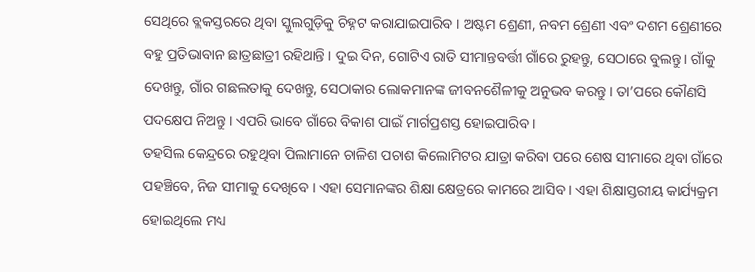ସେଥିରେ ବ୍ଲକସ୍ତରରେ ଥିବା ସ୍କୁଲଗୁଡ଼ିକୁ ଚିହ୍ନଟ କରାଯାଇପାରିବ । ଅଷ୍ଟମ ଶ୍ରେଣୀ, ନବମ ଶ୍ରେଣୀ ଏବଂ ଦଶମ ଶ୍ରେଣୀରେ ବହୁ ପ୍ରତିଭାବାନ ଛାତ୍ରଛାତ୍ରୀ ରହିଥାନ୍ତି । ଦୁଇ ଦିନ, ଗୋଟିଏ ରାତି ସୀମାନ୍ତବର୍ତ୍ତୀ ଗାଁରେ ରୁହନ୍ତୁ, ସେଠାରେ ବୁଲନ୍ତୁ। ଗାଁକୁ ଦେଖନ୍ତୁ, ଗାଁର ଗଛଲତାକୁ ଦେଖନ୍ତୁ, ସେଠାକାର ଲୋକମାନଙ୍କ ଜୀବନଶୈଳୀକୁ ଅନୁଭବ କରନ୍ତୁ । ତା’ପରେ କୌଣସି ପଦକ୍ଷେପ ନିଅନ୍ତୁ । ଏପରି ଭାବେ ଗାଁରେ ବିକାଶ ପାଇଁ ମାର୍ଗପ୍ରଶସ୍ତ ହୋଇପାରିବ ।
ତହସିଲ କେନ୍ଦ୍ରରେ ରହୁଥିବା ପିଲାମାନେ ଚାଳିଶ ପଚାଶ କିଲୋମିଟର ଯାତ୍ରା କରିବା ପରେ ଶେଷ ସୀମାରେ ଥିବା ଗାଁରେ ପହଞ୍ଚିବେ, ନିଜ ସୀମାକୁ ଦେଖିବେ । ଏହା ସେମାନଙ୍କର ଶିକ୍ଷା କ୍ଷେତ୍ରରେ କାମରେ ଆସିବ । ଏହା ଶିକ୍ଷାସ୍ତରୀୟ କାର୍ଯ୍ୟକ୍ରମ ହୋଇଥିଲେ ମଧ୍ୟ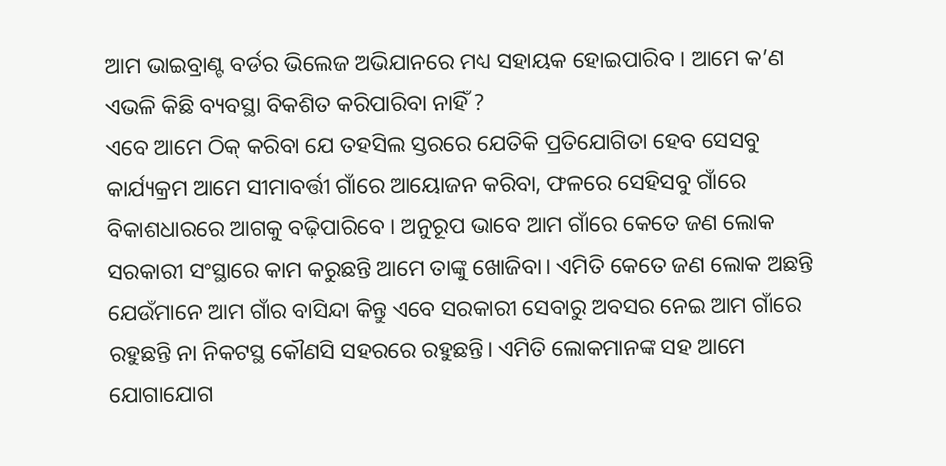ଆମ ଭାଇବ୍ରାଣ୍ଟ ବର୍ଡର ଭିଲେଜ ଅଭିଯାନରେ ମଧ୍ୟ ସହାୟକ ହୋଇପାରିବ । ଆମେ କ’ଣ ଏଭଳି କିଛି ବ୍ୟବସ୍ଥା ବିକଶିତ କରିପାରିବା ନାହିଁ ?
ଏବେ ଆମେ ଠିକ୍ କରିବା ଯେ ତହସିଲ ସ୍ତରରେ ଯେତିକି ପ୍ରତିଯୋଗିତା ହେବ ସେସବୁ କାର୍ଯ୍ୟକ୍ରମ ଆମେ ସୀମାବର୍ତ୍ତୀ ଗାଁରେ ଆୟୋଜନ କରିବା, ଫଳରେ ସେହିସବୁ ଗାଁରେ ବିକାଶଧାରରେ ଆଗକୁ ବଢ଼ିପାରିବେ । ଅନୁରୂପ ଭାବେ ଆମ ଗାଁରେ କେତେ ଜଣ ଲୋକ ସରକାରୀ ସଂସ୍ଥାରେ କାମ କରୁଛନ୍ତି ଆମେ ତାଙ୍କୁ ଖୋଜିବା। ଏମିତି କେତେ ଜଣ ଲୋକ ଅଛନ୍ତି ଯେଉଁମାନେ ଆମ ଗାଁର ବାସିନ୍ଦା କିନ୍ତୁ ଏବେ ସରକାରୀ ସେବାରୁ ଅବସର ନେଇ ଆମ ଗାଁରେ ରହୁଛନ୍ତି ନା ନିକଟସ୍ଥ କୌଣସି ସହରରେ ରହୁଛନ୍ତି। ଏମିତି ଲୋକମାନଙ୍କ ସହ ଆମେ ଯୋଗାଯୋଗ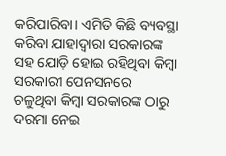କରିପାରିବା। ଏମିତି କିଛି ବ୍ୟବସ୍ଥା କରିବା ଯାହାଦ୍ଵାରା ସରକାରଙ୍କ ସହ ଯୋଡ଼ି ହୋଇ ରହିଥିବା କିମ୍ବା ସରକାରୀ ପେନସନରେ ଚଳୁଥିବା କିମ୍ବା ସରକାରଙ୍କ ଠାରୁ ଦରମା ନେଇ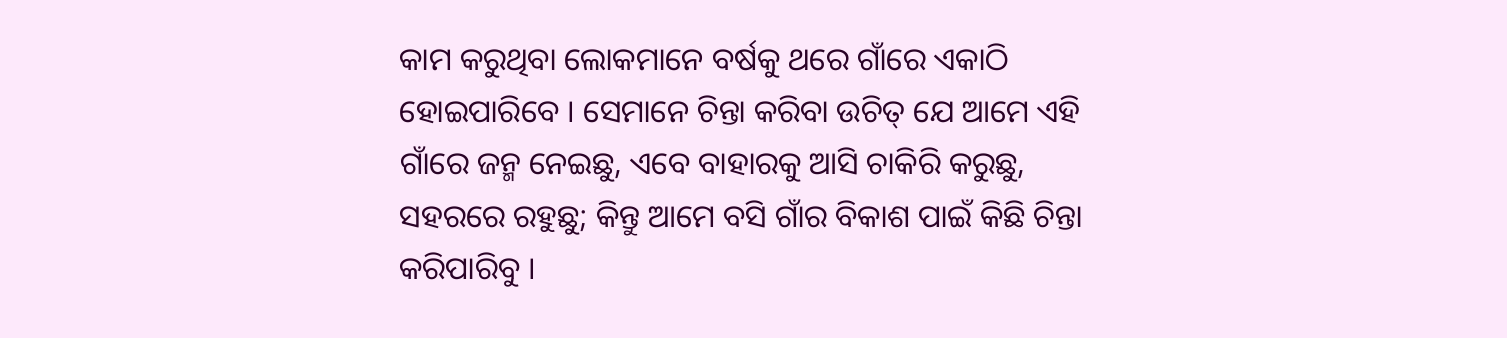କାମ କରୁଥିବା ଲୋକମାନେ ବର୍ଷକୁ ଥରେ ଗାଁରେ ଏକାଠି ହୋଇପାରିବେ । ସେମାନେ ଚିନ୍ତା କରିବା ଉଚିତ୍ ଯେ ଆମେ ଏହି ଗାଁରେ ଜନ୍ମ ନେଇଛୁ, ଏବେ ବାହାରକୁ ଆସି ଚାକିରି କରୁଛୁ, ସହରରେ ରହୁଛୁ; କିନ୍ତୁ ଆମେ ବସି ଗାଁର ବିକାଶ ପାଇଁ କିଛି ଚିନ୍ତା କରିପାରିବୁ ।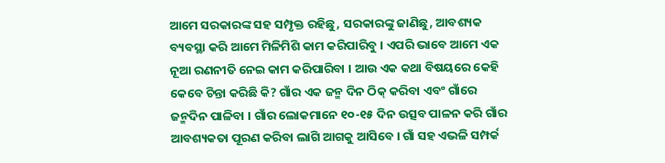ଆମେ ସରକାରଙ୍କ ସହ ସମ୍ପୃକ୍ତ ରହିଛୁ, ସରକାରଙ୍କୁ ଜାଣିଛୁ, ଆବଶ୍ୟକ ବ୍ୟବସ୍ଥା କରି ଆମେ ମିଳିମିଶି କାମ କରିପାରିବୁ । ଏପରି ଭାବେ ଆମେ ଏକ ନୂଆ ରଣନୀତି ନେଇ କାମ କରିପାରିବା । ଆଉ ଏକ କଥା ବିଷୟରେ କେହି କେବେ ଚିନ୍ତା କରିଛି କି? ଗାଁର ଏକ ଜନ୍ମ ଦିନ ଠିକ୍ କରିବା ଏବଂ ଗାଁରେ ଜନ୍ମଦିନ ପାଳିବା । ଗାଁର ଲୋକମାନେ ୧୦-୧୫ ଦିନ ଉତ୍ସବ ପାଳନ କରି ଗାଁର ଆବଶ୍ୟକତା ପୂରଣ କରିବା ଲାଗି ଆଗକୁ ଆସିବେ । ଗାଁ ସହ ଏଭଳି ସମ୍ପର୍କ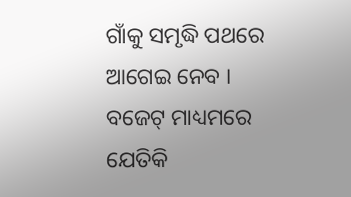ଗାଁକୁ ସମୃଦ୍ଧି ପଥରେ ଆଗେଇ ନେବ । ବଜେଟ୍ ମାଧ୍ୟମରେ ଯେତିକି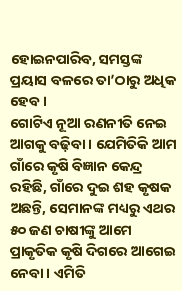ହୋଇନପାରିବ, ସମସ୍ତଙ୍କ ପ୍ରୟାସ ବଳରେ ତା’ଠାରୁ ଅଧିକ ହେବ ।
ଗୋଟିଏ ନୂଆ ରଣନୀତି ନେଇ ଆଗକୁ ବଢ଼ିବା । ଯେମିତିକି ଆମ ଗାଁରେ କୃଷି ବିଜ୍ଞାନ କେନ୍ଦ୍ର ରହିଛି, ଗାଁରେ ଦୁଇ ଶହ କୃଷକ ଅଛନ୍ତି, ସେମାନଙ୍କ ମଧ୍ୟରୁ ଏଥର ୫୦ ଜଣ ଚାଷୀଙ୍କୁ ଆମେ ପ୍ରାକୃତିକ କୃଷି ଦିଗରେ ଆଗେଇ ନେବା । ଏମିତି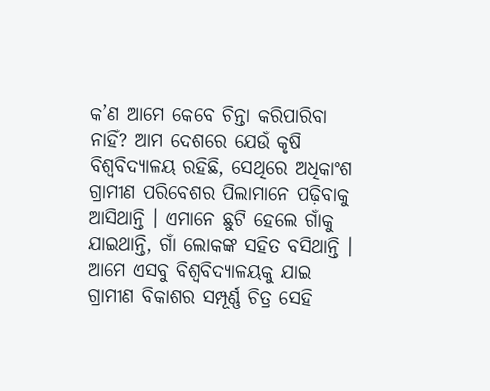କ’ଣ ଆମେ କେବେ ଚିନ୍ତା କରିପାରିବା ନାହିଁ? ଆମ ଦେଶରେ ଯେଉଁ କୃଷି ବିଶ୍ୱବିଦ୍ୟାଳୟ ରହିଛି, ସେଥିରେ ଅଧିକାଂଶ ଗ୍ରାମୀଣ ପରିବେଶର ପିଲାମାନେ ପଢ଼ିବାକୁ ଆସିଥାନ୍ତି । ଏମାନେ ଛୁଟି ହେଲେ ଗାଁକୁ ଯାଇଥାନ୍ତି, ଗାଁ ଲୋକଙ୍କ ସହିତ ବସିଥାନ୍ତି । ଆମେ ଏସବୁ ବିଶ୍ୱବିଦ୍ୟାଳୟକୁ ଯାଇ ଗ୍ରାମୀଣ ବିକାଶର ସମ୍ପୂର୍ଣ୍ଣ ଚିତ୍ର ସେହି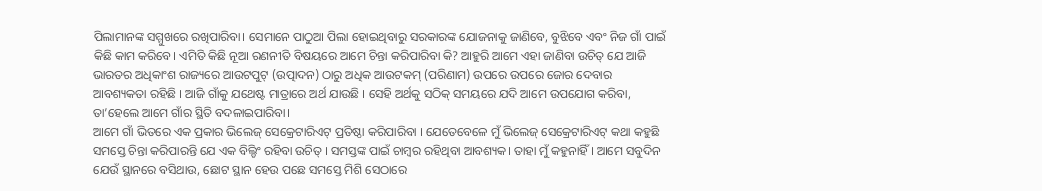ପିଲାମାନଙ୍କ ସମ୍ମୁଖରେ ରଖିପାରିବା। ସେମାନେ ପାଠୁଆ ପିଲା ହୋଇଥିବାରୁ ସରକାରଙ୍କ ଯୋଜନାକୁ ଜାଣିବେ, ବୁଝିବେ ଏବଂ ନିଜ ଗାଁ ପାଇଁ କିଛି କାମ କରିବେ। ଏମିତି କିଛି ନୂଆ ରଣନୀତି ବିଷୟରେ ଆମେ ଚିନ୍ତା କରିପାରିବା କି? ଆହୁରି ଆମେ ଏହା ଜାଣିବା ଉଚିତ୍ ଯେ ଆଜି ଭାରତର ଅଧିକାଂଶ ରାଜ୍ୟରେ ଆଉଟପୁଟ୍ (ଉତ୍ପାଦନ) ଠାରୁ ଅଧିକ ଆଉଟକମ୍ (ପରିଣାମ) ଉପରେ ଉପରେ ଜୋର ଦେବାର ଆବଶ୍ୟକତା ରହିଛି । ଆଜି ଗାଁକୁ ଯଥେଷ୍ଟ ମାତ୍ରାରେ ଅର୍ଥ ଯାଉଛି । ସେହି ଅର୍ଥକୁ ସଠିକ୍ ସମୟରେ ଯଦି ଆମେ ଉପଯୋଗ କରିବା, ତା’ହେଲେ ଆମେ ଗାଁର ସ୍ଥିତି ବଦଳାଇପାରିବା।
ଆମେ ଗାଁ ଭିତରେ ଏକ ପ୍ରକାର ଭିଲେଜ୍ ସେକ୍ରେଟାରିଏଟ୍ ପ୍ରତିଷ୍ଠା କରିପାରିବା । ଯେତେବେଳେ ମୁଁ ଭିଲେଜ୍ ସେକ୍ରେଟାରିଏଟ୍ କଥା କହୁଛି ସମସ୍ତେ ଚିନ୍ତା କରିପାରନ୍ତି ଯେ ଏକ ବିଲ୍ଡିଂ ରହିବା ଉଚିତ୍ । ସମସ୍ତଙ୍କ ପାଇଁ ଚାମ୍ବର ରହିଥିବା ଆବଶ୍ୟକ। ତାହା ମୁଁ କହୁନାହିଁ । ଆମେ ସବୁଦିନ ଯେଉଁ ସ୍ଥାନରେ ବସିଥାଉ, ଛୋଟ ସ୍ଥାନ ହେଉ ପଛେ ସମସ୍ତେ ମିଶି ସେଠାରେ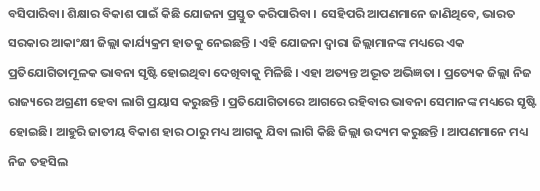ବସିପାରିବା। ଶିକ୍ଷାର ବିକାଶ ପାଇଁ କିଛି ଯୋଜନା ପ୍ରସ୍ତୁତ କରିପାରିବା । ସେହିପରି ଆପଣମାନେ ଜାଣିଥିବେ, ଭାରତ ସରକାର ଆକାଂକ୍ଷୀ ଜିଲ୍ଲା କାର୍ଯ୍ୟକ୍ରମ ହାତକୁ ନେଇଛନ୍ତି । ଏହି ଯୋଜନା ଦ୍ଵାରା ଜିଲ୍ଲାମାନଙ୍କ ମଧ୍ୟରେ ଏକ ପ୍ରତିଯୋଗିତାମୂଳକ ଭାବନା ସୃଷ୍ଟି ହୋଇଥିବା ଦେଖିବାକୁ ମିଳିଛି । ଏହା ଅତ୍ୟନ୍ତ ଅଦ୍ଭୂତ ଅଭିଜ୍ଞତା । ପ୍ରତ୍ୟେକ ଜିଲ୍ଲା ନିଜ ରାଜ୍ୟରେ ଅଗ୍ରଣୀ ହେବା ଲାଗି ପ୍ରୟାସ କରୁଛନ୍ତି । ପ୍ରତିଯୋଗିତାରେ ଆଗରେ ରହିବାର ଭାବନା ସେମାନଙ୍କ ମଧ୍ୟରେ ସୃଷ୍ଟି ହୋଇଛି। ଆହୁରି ଜାତୀୟ ବିକାଶ ହାର ଠାରୁ ମଧ୍ୟ ଆଗକୁ ଯିବା ଲାଗି କିଛି ଜିଲ୍ଲା ଉଦ୍ୟମ କରୁଛନ୍ତି । ଆପଣମାନେ ମଧ୍ୟ ନିଜ ତହସିଲ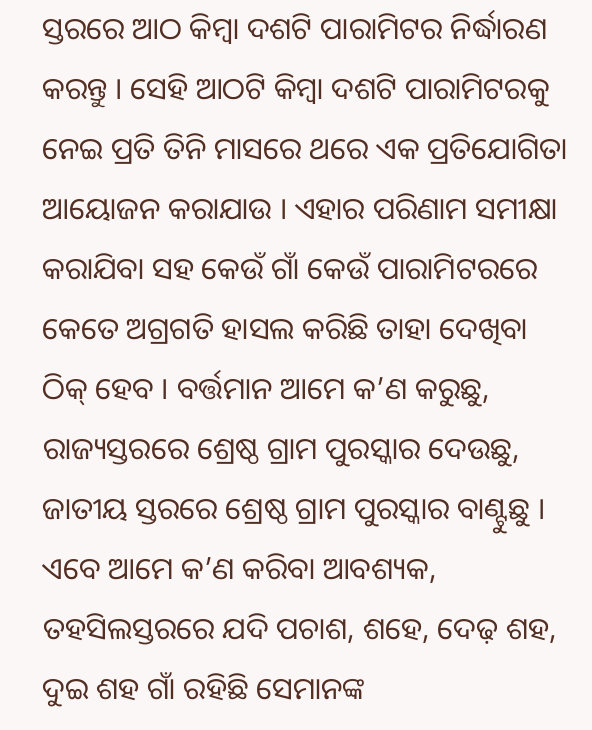ସ୍ତରରେ ଆଠ କିମ୍ବା ଦଶଟି ପାରାମିଟର ନିର୍ଦ୍ଧାରଣ କରନ୍ତୁ । ସେହି ଆଠଟି କିମ୍ବା ଦଶଟି ପାରାମିଟରକୁ ନେଇ ପ୍ରତି ତିନି ମାସରେ ଥରେ ଏକ ପ୍ରତିଯୋଗିତା ଆୟୋଜନ କରାଯାଉ । ଏହାର ପରିଣାମ ସମୀକ୍ଷା କରାଯିବା ସହ କେଉଁ ଗାଁ କେଉଁ ପାରାମିଟରରେ କେତେ ଅଗ୍ରଗତି ହାସଲ କରିଛି ତାହା ଦେଖିବା ଠିକ୍ ହେବ । ବର୍ତ୍ତମାନ ଆମେ କ’ଣ କରୁଛୁ, ରାଜ୍ୟସ୍ତରରେ ଶ୍ରେଷ୍ଠ ଗ୍ରାମ ପୁରସ୍କାର ଦେଉଛୁ, ଜାତୀୟ ସ୍ତରରେ ଶ୍ରେଷ୍ଠ ଗ୍ରାମ ପୁରସ୍କାର ବାଣ୍ଟୁଛୁ । ଏବେ ଆମେ କ’ଣ କରିବା ଆବଶ୍ୟକ, ତହସିଲସ୍ତରରେ ଯଦି ପଚାଶ, ଶହେ, ଦେଢ଼ ଶହ, ଦୁଇ ଶହ ଗାଁ ରହିଛି ସେମାନଙ୍କ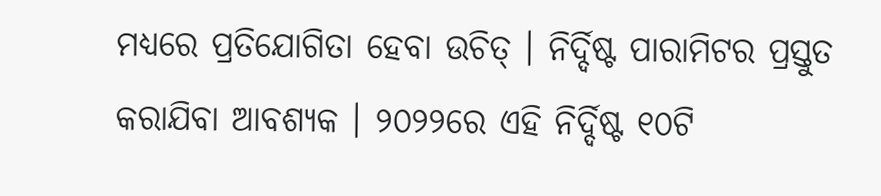ମଧ୍ୟରେ ପ୍ରତିଯୋଗିତା ହେବା ଉଚିତ୍ । ନିର୍ଦ୍ଦିଷ୍ଟ ପାରାମିଟର ପ୍ରସ୍ତୁତ କରାଯିବା ଆବଶ୍ୟକ । ୨୦୨୨ରେ ଏହି ନିର୍ଦ୍ଦିଷ୍ଟ ୧୦ଟି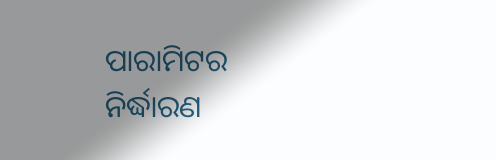ପାରାମିଟର ନିର୍ଦ୍ଧାରଣ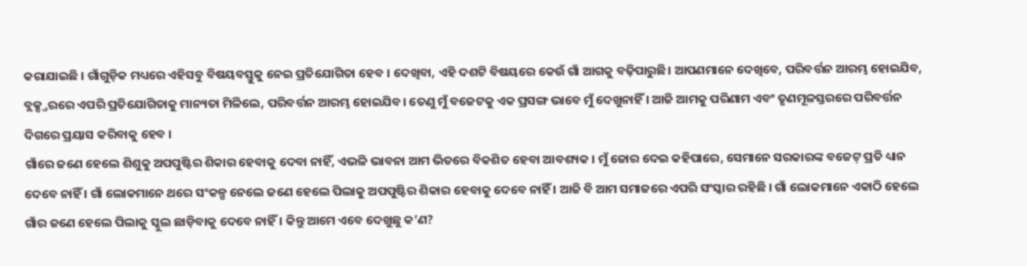କରାଯାଇଛି । ଗାଁଗୁଡ଼ିକ ମଧ୍ୟରେ ଏହିସବୁ ବିଷୟବସ୍ତୁକୁ ନେଇ ପ୍ରତିଯୋଗିତା ହେବ । ଦେଖିବା, ଏହି ଦଶଟି ବିଷୟରେ କେଉଁ ଗାଁ ଆଗକୁ ବଢ଼ିପାରୁଛି। ଆପଣମାନେ ଦେଖିବେ, ପରିବର୍ତ୍ତନ ଆରମ୍ଭ ହୋଇଯିବ, ବ୍ଲକ୍ସ୍ତରରେ ଏପରି ପ୍ରତିଯୋଗିତାକୁ ମାନ୍ୟତା ମିଳିଲେ, ପରିବର୍ତ୍ତନ ଆରମ୍ଭ ହୋଇଯିବ। ତେଣୁ ମୁଁ ବଜେଟକୁ ଏକ ପ୍ରସଙ୍ଗ ଭାବେ ମୁଁ ଦେଖୁନାହିଁ । ଆଜି ଆମକୁ ପରିଣାମ ଏବଂ ତୃଣମୂଳସ୍ତରରେ ପରିବର୍ତ୍ତନ ଦିଗରେ ପ୍ରୟାସ କରିବାକୁ ହେବ ।
ଗାଁରେ ଜଣେ ହେଲେ ଶିଶୁକୁ ଅପପୁଷ୍ଟିର ଶିକାର ହେବାକୁ ଦେବା ନାହିଁ, ଏଭଳି ଭାବନା ଆମ ଭିତରେ ବିକଶିତ ହେବା ଆବଶ୍ୟକ । ମୁଁ ଜୋର ଦେଇ କହିପାରେ, ସେମାନେ ସରକାରଙ୍କ ବଜେଟ୍ ପ୍ରତି ଧ୍ୟାନ ଦେବେ ନାହିଁ । ଗାଁ ଲୋକମାନେ ଥରେ ସଂକଳ୍ପ ନେଲେ ଜଣେ ହେଲେ ପିଲାକୁ ଅପପୁଷ୍ଟିର ଶିକାର ହେବାକୁ ଦେବେ ନାହିଁ । ଆଜି ବି ଆମ ସମାଜରେ ଏପରି ସଂସ୍କାର ରହିଛି । ଗାଁ ଲୋକମାନେ ଏକାଠି ହେଲେ ଗାଁର ଜଣେ ହେଲେ ପିଲାକୁ ସ୍କୁଲ ଛାଡ଼ିବାକୁ ଦେବେ ନାହିଁ । କିନ୍ତୁ ଆମେ ଏବେ ଦେଖୁଛୁ କ’ଣ?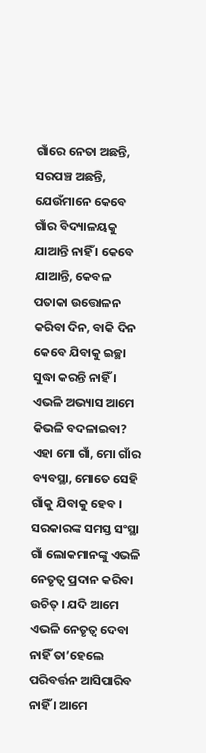ଗାଁରେ ନେତା ଅଛନ୍ତି, ସରପଞ୍ଚ ଅଛନ୍ତି, ଯେଉଁମାନେ କେବେ ଗାଁର ବିଦ୍ୟାଳୟକୁ ଯାଆନ୍ତି ନାହିଁ । କେବେ ଯାଆନ୍ତି, କେବଳ ପତାକା ଉତ୍ତୋଳନ କରିବା ଦିନ, ବାକି ଦିନ କେବେ ଯିବାକୁ ଇଚ୍ଛା ସୁଦ୍ଧା କରନ୍ତି ନାହିଁ । ଏଭଳି ଅଭ୍ୟାସ ଆମେ କିଭଳି ବଦଳାଇବା? ଏହା ମୋ ଗାଁ, ମୋ ଗାଁର ବ୍ୟବସ୍ଥା, ମୋତେ ସେହି ଗାଁକୁ ଯିବାକୁ ହେବ । ସରକାରଙ୍କ ସମସ୍ତ ସଂସ୍ଥା ଗାଁ ଲୋକମାନଙ୍କୁ ଏଭଳି ନେତୃତ୍ୱ ପ୍ରଦାନ କରିବା ଉଚିତ୍ । ଯଦି ଆମେ ଏଭଳି ନେତୃତ୍ୱ ଦେବା ନାହିଁ ତା’ହେଲେ ପରିବର୍ତ୍ତନ ଆସିପାରିବ ନାହିଁ । ଆମେ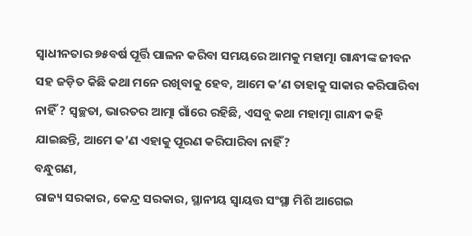ସ୍ୱାଧୀନତାର ୭୫ବର୍ଷ ପୂର୍ତ୍ତି ପାଳନ କରିବା ସମୟରେ ଆମକୁ ମହାତ୍ମା ଗାନ୍ଧୀଙ୍କ ଜୀବନ ସହ ଜଡ଼ିତ କିଛି କଥା ମନେ ରଖିବାକୁ ହେବ, ଆମେ କ’ଣ ତାହାକୁ ସାକାର କରିପାରିବା ନାହିଁ ? ସ୍ୱଚ୍ଛତା, ଭାରତର ଆତ୍ମା ଗାଁରେ ରହିଛି, ଏସବୁ କଥା ମହାତ୍ମା ଗାନ୍ଧୀ କହି ଯାଇଛନ୍ତି, ଆମେ କ’ଣ ଏହାକୁ ପୂରଣ କରିପାରିବା ନାହିଁ?
ବନ୍ଧୁଗଣ,
ରାଜ୍ୟ ସରକାର, କେନ୍ଦ୍ର ସରକାର, ସ୍ଥାନୀୟ ସ୍ୱାୟତ୍ତ ସଂସ୍ଥା ମିଶି ଆଗେଇ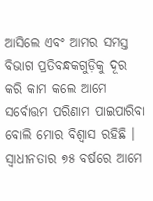ଆସିଲେ ଏବଂ ଆମର ସମସ୍ତ ବିଭାଗ ପ୍ରତିବନ୍ଧକଗୁଡ଼ିକୁ ଦୂର କରି କାମ କଲେ ଆମେ ସର୍ବୋତ୍ତମ ପରିଣାମ ପାଇପାରିବା ବୋଲି ମୋର ବିଶ୍ୱାସ ରହିଛି । ସ୍ୱାଧୀନତାର ୭୫ ବର୍ଷରେ ଆମେ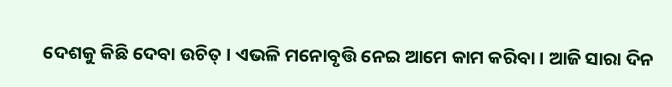ଦେଶକୁ କିଛି ଦେବା ଉଚିତ୍ । ଏଭଳି ମନୋବୃତ୍ତି ନେଇ ଆମେ କାମ କରିବା । ଆଜି ସାରା ଦିନ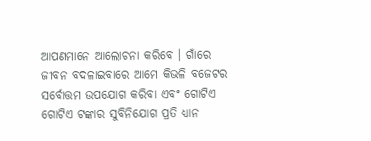ଆପଣମାନେ ଆଲୋଚନା କରିବେ । ଗାଁରେ ଜୀବନ ବଦଳାଇବାରେ ଆମେ କିଭଳି ବଜେଟର ସର୍ବୋତ୍ତମ ଉପଯୋଗ କରିବା ଏବଂ ଗୋଟିଏ ଗୋଟିଏ ଟଙ୍କାର ସୁବିନିଯୋଗ ପ୍ରତି ଧ୍ୟାନ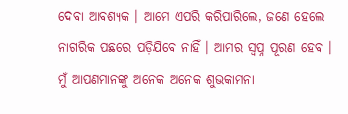ଦେବା ଆବଶ୍ୟକ । ଆମେ ଏପରି କରିପାରିଲେ, ଜଣେ ହେଲେ ନାଗରିକ ପଛରେ ପଡ଼ିଯିବେ ନାହିଁ । ଆମର ସ୍ୱପ୍ନ ପୂରଣ ହେବ । ମୁଁ ଆପଣମାନଙ୍କୁ ଅନେକ ଅନେକ ଶୁଭକାମନା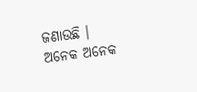ଜଣାଉଛି ।
ଅନେକ ଅନେକ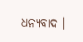ଧନ୍ୟବାଦ ।